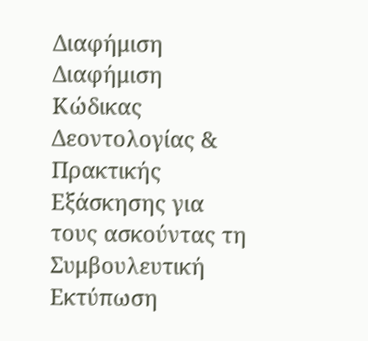Διαφήμιση
Διαφήμιση
Κώδικας Δεοντολογίας & Πρακτικής Εξάσκησης για τους ασκούντας τη Συμβουλευτική Εκτύπωση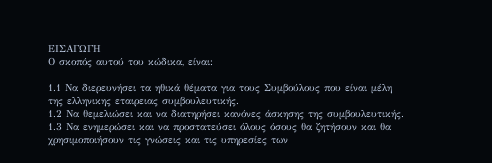ΕΙΣΑΓΩΓΗ
Ο σκοπός αυτού του κώδικα, είναι:

1.1 Να διερευνήσει τα ηθικά θέματα για τους Συμβούλους που είναι μέλη της ελληνικης εταιρειας συμβουλευτικής.
1.2 Να θεμελιώσει και να διατηρήσει κανόνες άσκησης της συμβουλευτικής.
1.3 Να ενημερώσει και να προστατεύσει όλους όσους θα ζητήσουν και θα χρησιμοποιήσουν τις γνώσεις και τις υπηρεσίες των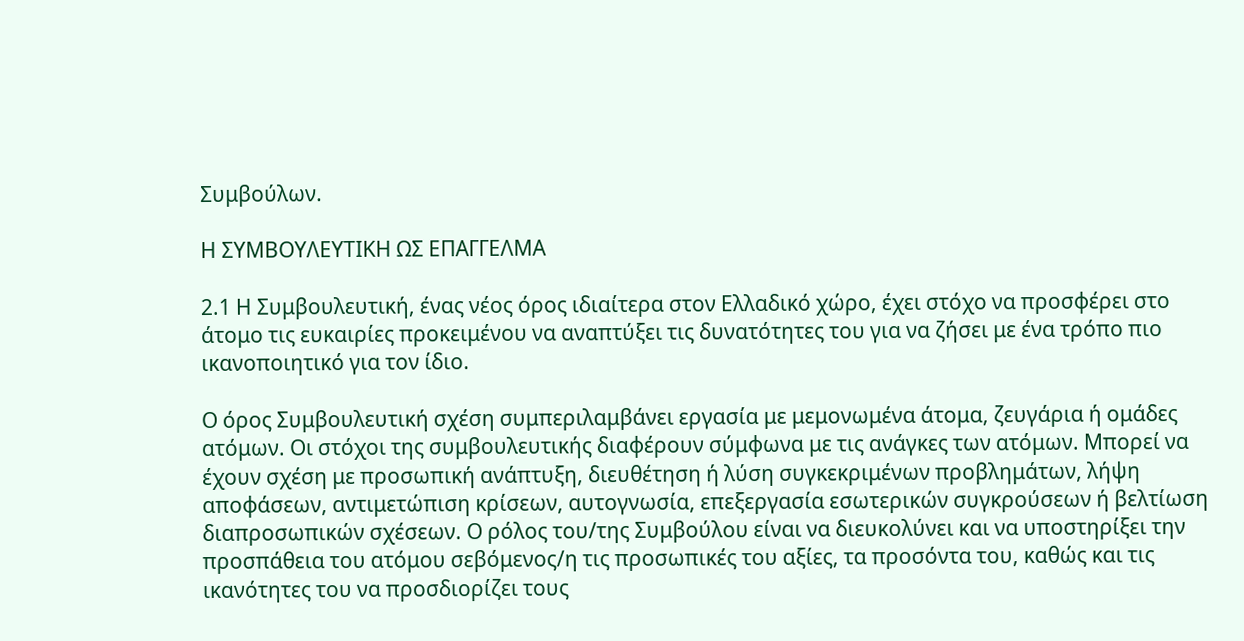Συμβούλων.

Η ΣΥΜΒΟΥΛΕΥΤΙΚΗ ΩΣ ΕΠΑΓΓΕΛΜΑ

2.1 Η Συμβουλευτική, ένας νέος όρος ιδιαίτερα στον Ελλαδικό χώρο, έχει στόχο να προσφέρει στο άτομο τις ευκαιρίες προκειμένου να αναπτύξει τις δυνατότητες του για να ζήσει με ένα τρόπο πιο ικανοποιητικό για τον ίδιο.

Ο όρος Συμβουλευτική σχέση συμπεριλαμβάνει εργασία με μεμονωμένα άτομα, ζευγάρια ή ομάδες ατόμων. Οι στόχοι της συμβουλευτικής διαφέρουν σύμφωνα με τις ανάγκες των ατόμων. Μπορεί να έχουν σχέση με προσωπική ανάπτυξη, διευθέτηση ή λύση συγκεκριμένων προβλημάτων, λήψη αποφάσεων, αντιμετώπιση κρίσεων, αυτογνωσία, επεξεργασία εσωτερικών συγκρούσεων ή βελτίωση διαπροσωπικών σχέσεων. Ο ρόλος του/της Συμβούλου είναι να διευκολύνει και να υποστηρίξει την προσπάθεια του ατόμου σεβόμενος/η τις προσωπικές του αξίες, τα προσόντα του, καθώς και τις ικανότητες του να προσδιορίζει τους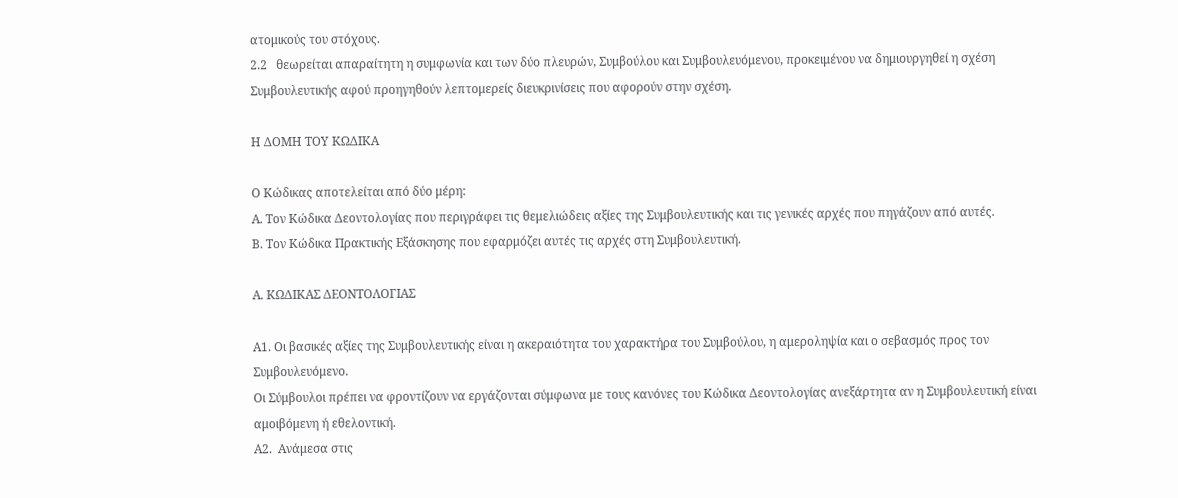ατομικούς του στόχους.
2.2   θεωρείται απαραίτητη η συμφωνία και των δύο πλευρών, Συμβούλου και Συμβουλευόμενου, προκειμένου να δημιουργηθεί η σχέση Συμβουλευτικής αφού προηγηθούν λεπτομερείς διευκρινίσεις που αφορούν στην σχέση.

Η ΔΟΜΗ ΤΟΥ ΚΩΔΙΚΑ

Ο Κώδικας αποτελείται από δύο μέρη:
Α. Τον Κώδικα Δεοντολογίας που περιγράφει τις θεμελιώδεις αξίες της Συμβουλευτικής και τις γενικές αρχές που πηγάζουν από αυτές.
Β. Τον Κώδικα Πρακτικής Εξάσκησης που εφαρμόζει αυτές τις αρχές στη Συμβουλευτική.

Α. ΚΩΔΙΚΑΣ ΔΕΟΝΤΟΛΟΓΙΑΣ

Α1. Οι βασικές αξίες της Συμβουλευτικής είναι η ακεραιότητα του χαρακτήρα του Συμβούλου, η αμεροληψία και ο σεβασμός προς τον Συμβουλευόμενο.
Οι Σύμβουλοι πρέπει να φροντίζουν να εργάζονται σύμφωνα με τους κανόνες του Κώδικα Δεοντολογίας ανεξάρτητα αν η Συμβουλευτική είναι αμοιβόμενη ή εθελοντική.
Α2.  Ανάμεσα στις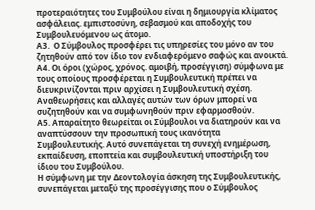προτεραιότητες του Συμβούλου είναι η δημιουργία κλίματος ασφάλειας. εμπιστοσύνη, σεβασμού και αποδοχής του Συμβουλευόμενου ως άτομο.
Α3.  Ο Σύμβουλος προσφέρει τις υπηρεσίες του μόνο αν του ζητηθούν από τον ίδιο τον ενδιαφερόμενο σαφώς και ανοικτά.
Α4. Οι όροι (χώρος, χρόνος. αμοιβή, προσέγγιση) σύμφωνα με τους οποίους προσφέρεται η Συμβουλευτική πρέπει να διευκρινίζονται πριν αρχίσει η Συμβουλευτική σχέση. Αναθεωρήσεις και αλλαγές αυτών των όρων μπορεί να συζητηθούν και να συμφωνηθούν πριν εφαρμοσθούν.
Α5. Απαραίτητο θεωρείται οι Σύμβουλοι να διατηρούν και να αναπτύσσουν την προσωπική τους ικανότητα Συμβουλευτικής. Αυτό συνεπάγεται τη συνεχή ενημέρωση, εκπαίδευση, εποπτεία και συμβουλευτική υποστήριξη του ίδιου του Συμβούλου.
Η σύμφωνη με την Δεοντολογία άσκηση της Συμβουλευτικής, συνεπάγεται μεταξύ της προσέγγισης που ο Σύμβουλος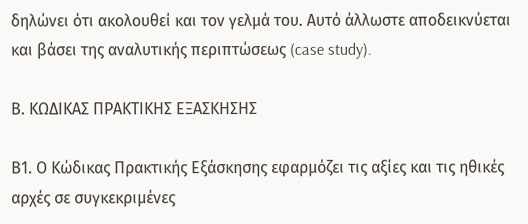δηλώνει ότι ακολουθεί και τον γελμά του. Αυτό άλλωστε αποδεικνύεται και βάσει της αναλυτικής περιπτώσεως (case study).

Β. ΚΩΔΙΚΑΣ ΠΡΑΚΤΙΚΗΣ ΕΞΑΣΚΗΣΗΣ

Β1. Ο Κώδικας Πρακτικής Εξάσκησης εφαρμόζει τις αξίες και τις ηθικές αρχές σε συγκεκριμένες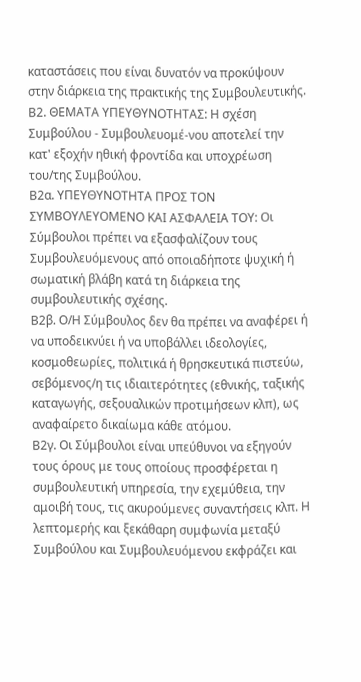καταστάσεις που είναι δυνατόν να προκύψουν στην διάρκεια της πρακτικής της Συμβουλευτικής.
Β2. ΘΕΜΑΤΑ ΥΠΕΥΘΥΝΟΤΗΤΑΣ: Η σχέση Συμβούλου - Συμβουλευομέ-νου αποτελεί την κατ' εξοχήν ηθική φροντίδα και υποχρέωση του/της Συμβούλου.
Β2α. ΥΠΕΥΘΥΝΟΤΗΤΑ ΠΡΟΣ ΤΟΝ ΣΥΜΒΟΥΛΕΥΟΜΕΝΟ ΚΑΙ ΑΣΦΑΛΕΙΑ ΤΟΥ: Οι Σύμβουλοι πρέπει να εξασφαλίζουν τους Συμβουλευόμενους από οποιαδήποτε ψυχική ή σωματική βλάβη κατά τη διάρκεια της συμβουλευτικής σχέσης.
Β2β. Ο/Η Σύμβουλος δεν θα πρέπει να αναφέρει ή να υποδεικνύει ή να υποβάλλει ιδεολογίες, κοσμοθεωρίες, πολιτικά ή θρησκευτικά πιστεύω, σεβόμενος/η τις ιδιαιτερότητες (εθνικής, ταξικής καταγωγής, σεξουαλικών προτιμήσεων κλπ), ως αναφαίρετο δικαίωμα κάθε ατόμου.
Β2γ. Οι Σύμβουλοι είναι υπεύθυνοι να εξηγούν τους όρους με τους οποίους προσφέρεται η συμβουλευτική υπηρεσία, την εχεμύθεια, την αμοιβή τους, τις ακυρούμενες συναντήσεις κλπ. Η λεπτομερής και ξεκάθαρη συμφωνία μεταξύ Συμβούλου και Συμβουλευόμενου εκφράζει και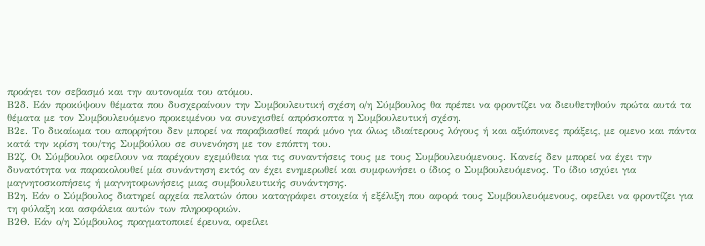προάγει τον σεβασμό και την αυτονομία του ατόμου.
Β2δ. Εάν προκύψουν θέματα που δυσχεραίνουν την Συμβουλευτική σχέση ο/η Σύμβουλος θα πρέπει να φροντίζει να διευθετηθούν πρώτα αυτά τα θέματα με τον Συμβουλευόμενο προκειμένου να συνεχισθεί απρόσκοπτα η Συμβουλευτική σχέση.
Β2ε. Το δικαίωμα του απορρήτου δεν μπορεί να παραβιασθεί παρά μόνο για όλως ιδιαίτερους λόγους ή και αξιόποινες πράξεις, με ομενο και πάντα κατά την κρίση του/της Συμβούλου σε συνενόηση με τον επόπτη του.
Β2ζ. Οι Σύμβουλοι οφείλουν να παρέχουν εχεμύθεια για τις συναντήσεις τους με τους Συμβουλευόμενους. Κανείς δεν μπορεί να έχει την δυνατότητα να παρακολουθεί μία συνάντηση εκτός αν έχει ενημερωθεί και συμφωνήσει ο ίδιος ο Συμβουλευόμενος. Το ίδιο ισχύει για μαγνητοσκοπήσεις ή μαγνητοφωνήσεις μιας συμβουλευτικής συνάντησης.
Β2η. Εάν ο Σύμβουλος διατηρεί αρχεία πελατών όπου καταγράφει στοιχεία ή εξέλιξη που αφορά τους Συμβουλευόμενους, οφείλει να φροντίζει για τη φύλαξη και ασφάλεια αυτών των πληροφοριών.
Β2Θ. Εάν ο/η Σύμβουλος πραγματοποιεί έρευνα, οφείλει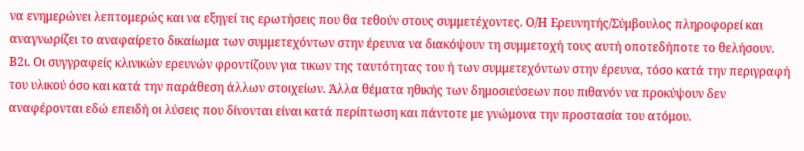να ενημερώνει λεπτομερώς και να εξηγεί τις ερωτήσεις που θα τεθούν στους συμμετέχοντες. Ο/Η Ερευνητής/Σύμβουλος πληροφορεί και αναγνωρίζει το αναφαίρετο δικαίωμα των συμμετεχόντων στην έρευνα να διακόψουν τη συμμετοχή τους αυτή οποτεδήποτε το θελήσουν.
Β2ι. Οι συγγραφείς κλινικών ερευνών φροντίζουν για τικων της ταυτότητας του ή των συμμετεχόντων στην έρευνα, τόσο κατά την περιγραφή του υλικού όσο και κατά την παράθεση άλλων στοιχείων. Άλλα θέματα ηθικής των δημοσιεύσεων που πιθανόν να προκύψουν δεν αναφέρονται εδώ επειδή οι λύσεις που δίνονται είναι κατά περίπτωση και πάντοτε με γνώμονα την προστασία του ατόμου.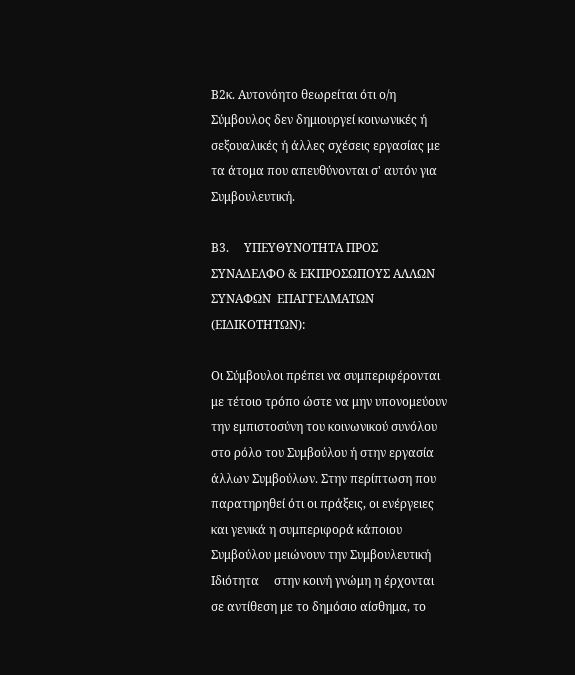Β2κ. Αυτονόητο θεωρείται ότι ο/η Σύμβουλος δεν δημιουργεί κοινωνικές ή σεξουαλικές ή άλλες σχέσεις εργασίας με τα άτομα που απευθύνονται σ' αυτόν για Συμβουλευτική.

Β3.     ΥΠΕΥΘΥΝΟΤΗΤΑ ΠΡΟΣ ΣΥΝΑΔΕΛΦΟ & ΕΚΠΡΟΣΩΠΟΥΣ ΑΛΛΩΝ ΣΥΝΑΦΩΝ  ΕΠΑΓΓΕΛΜΑΤΩΝ   (ΕΙΔΙΚΟΤΗΤΩΝ):

Οι Σύμβουλοι πρέπει να συμπεριφέρονται με τέτοιο τρόπο ώστε να μην υπονομεύουν την εμπιστοσύνη του κοινωνικού συνόλου στο ρόλο του Συμβούλου ή στην εργασία άλλων Συμβούλων. Στην περίπτωση που παρατηρηθεί ότι οι πράξεις, οι ενέργειες και γενικά η συμπεριφορά κάποιου Συμβούλου μειώνουν την Συμβουλευτική     Ιδιότητα     στην κοινή γνώμη η έρχονται σε αντίθεση με το δημόσιο αίσθημα, το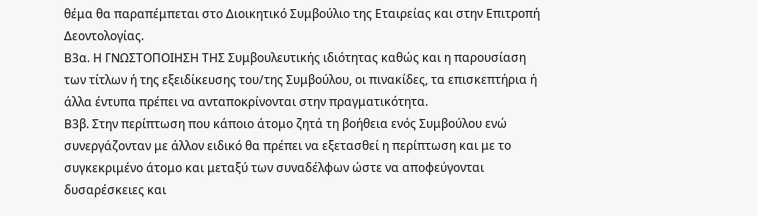θέμα θα παραπέμπεται στο Διοικητικό Συμβούλιο της Εταιρείας και στην Επιτροπή Δεοντολογίας.
Β3α. Η ΓΝΩΣΤΟΠΟΙΗΣΗ ΤΗΣ Συμβουλευτικής ιδιότητας καθώς και η παρουσίαση των τίτλων ή της εξειδίκευσης του/της Συμβούλου, οι πινακίδες, τα επισκεπτήρια ή άλλα έντυπα πρέπει να ανταποκρίνονται στην πραγματικότητα.
Β3β. Στην περίπτωση που κάποιο άτομο ζητά τη βοήθεια ενός Συμβούλου ενώ συνεργάζονταν με άλλον ειδικό θα πρέπει να εξετασθεί η περίπτωση και με το συγκεκριμένο άτομο και μεταξύ των συναδέλφων ώστε να αποφεύγονται δυσαρέσκειες και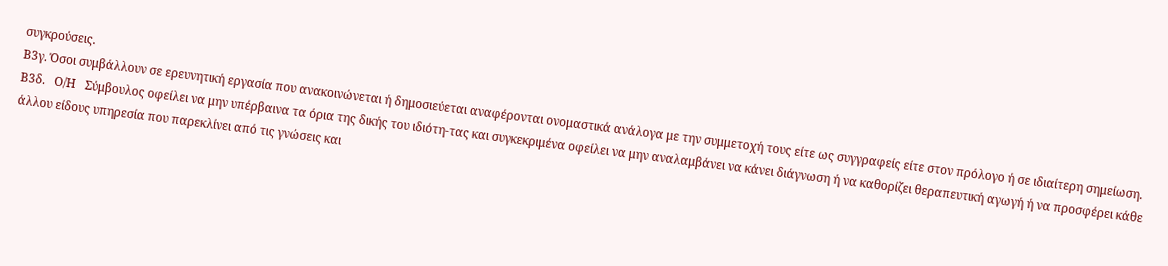συγκρούσεις.
Β3γ. Όσοι συμβάλλουν σε ερευνητική εργασία που ανακοινώνεται ή δημοσιεύεται αναφέρονται ονομαστικά ανάλογα με την συμμετοχή τους είτε ως συγγραφείς είτε στον πρόλογο ή σε ιδιαίτερη σημείωση.
Β3δ.   Ο/Η   Σύμβουλος οφείλει να μην υπέρβαινα τα όρια της δικής του ιδιότη-τας και συγκεκριμένα οφείλει να μην αναλαμβάνει να κάνει διάγνωση ή να καθορίζει θεραπευτική αγωγή ή να προσφέρει κάθε άλλου είδους υπηρεσία που παρεκλίνει από τις γνώσεις και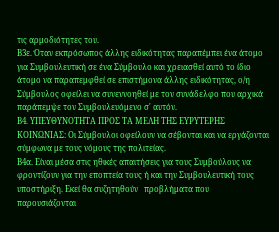τις αρμοδιότητες του.
Β3ε. Όταν εκπρόσωπος άλλης ειδικότητας παραπέμπει ένα άτομο για Συμβουλευτική σε ένα Σύμβουλο και χρειασθεί αυτό το ίδιο άτομο να παραπεμφθεί σε επιστήμονα άλλης ειδικότητας, ο/η Σύμβουλος οφείλει να συνεννοηθεί με τον συνάδελφο που αρχικά παράπεμψε τον Συμβουλευόμενο σ' αυτόν.
Β4. ΥΠΕΥΘΥΝΟΤΗΤΑ ΠΡΟΣ ΤΑ ΜΕΛΗ ΤΗΣ ΕΥΡΥΤΕΡΗΣ ΚΟΙΝΩΝΙΑΣ: Οι Σύμβουλοι οφείλουν να σέβονται και να εργάζονται σύμφωνα με τους νόμους της πολιτείας.
Β4α. Είναι μέσα στις ηθικές απαιτήσεις για τους Συμβούλους να φροντίζουν για την εποπτεία τους ή και την Συμβουλευτική τους υποστήριξη. Εκεί θα συζητηθούν   προβλήματα που παρουσιάζονται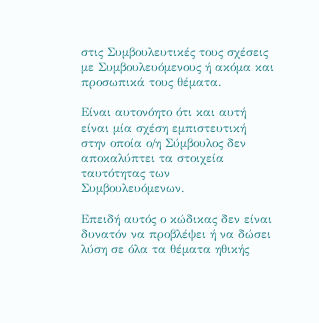στις Συμβουλευτικές τους σχέσεις με Συμβουλευόμενους ή ακόμα και προσωπικά τους θέματα.

Είναι αυτονόητο ότι και αυτή είναι μία σχέση εμπιστευτική στην οποία ο/η Σύμβουλος δεν αποκαλύπτει τα στοιχεία ταυτότητας των Συμβουλευόμενων.

Επειδή αυτός ο κώδικας δεν είναι δυνατόν να προβλέψει ή να δώσει λύση σε όλα τα θέματα ηθικής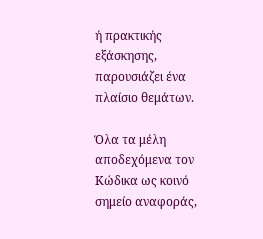ή πρακτικής εξάσκησης, παρουσιάζει ένα πλαίσιο θεμάτων.

Όλα τα μέλη αποδεχόμενα τον Κώδικα ως κοινό σημείο αναφοράς,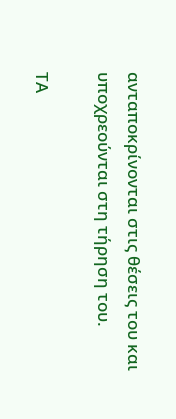ανταποκρίνονται στις θέσεις του και υποχρεούνται στη τήρηση του.

ΤΑ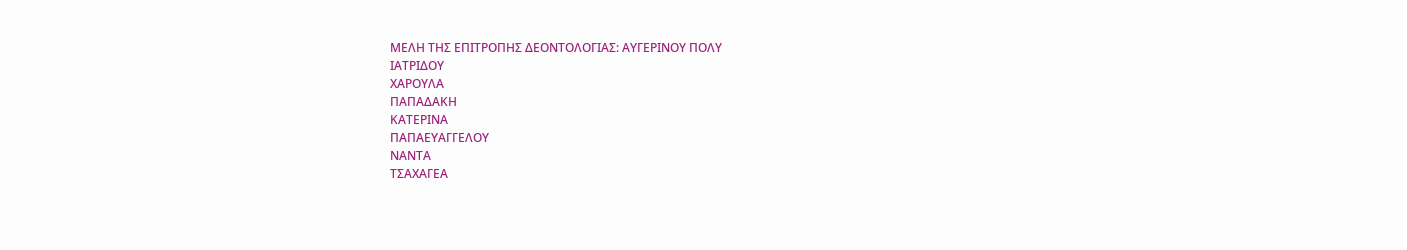ΜΕΛΗ ΤΗΣ ΕΠΙΤΡΟΠΗΣ ΔΕΟΝΤΟΛΟΓΙΑΣ: ΑΥΓΕΡΙΝΟΥ ΠΟΛΥ
ΙΑΤΡΙΔΟΥ
ΧΑΡΟΥΛΑ
ΠΑΠΑΔΑΚΗ
ΚΑΤΕΡΙΝΑ
ΠΑΠΑΕΥΑΓΓΕΛΟΥ
ΝΑΝΤΑ
ΤΣΑΧΑΓΕΑ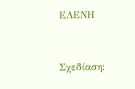ΕΛΕΝΗ



Σχεδίαση: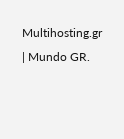Multihosting.gr | Mundo GR.